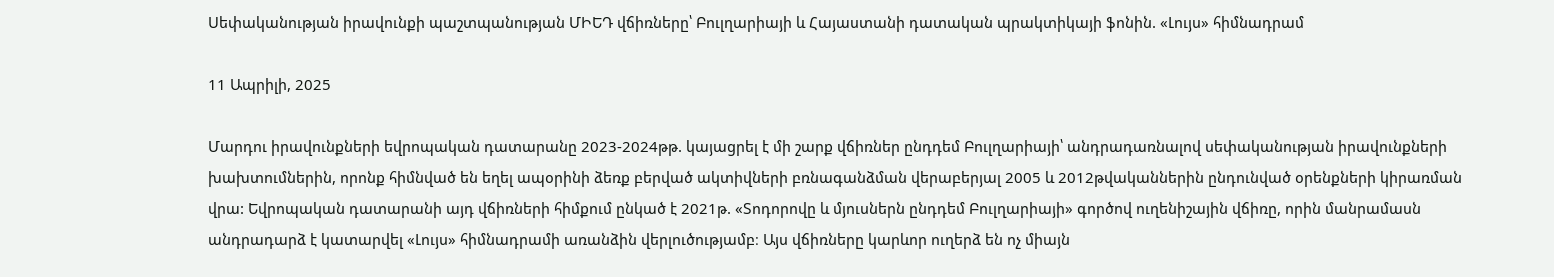Սեփականության իրավունքի պաշտպանության ՄԻԵԴ վճիռները՝ Բուլղարիայի և Հայաստանի դատական պրակտիկայի ֆոնին. «Լույս» հիմնադրամ

11 Ապրիլի, 2025

Մարդու իրավունքների եվրոպական դատարանը 2023-2024թթ. կայացրել է մի շարք վճիռներ ընդդեմ Բուլղարիայի՝ անդրադառնալով սեփականության իրավունքների խախտումներին, որոնք հիմնված են եղել ապօրինի ձեռք բերված ակտիվների բռնագանձման վերաբերյալ 2005 և 2012թվականներին ընդունված օրենքների կիրառման վրա: Եվրոպական դատարանի այդ վճիռների հիմքում ընկած է 2021թ. «Տոդորովը և մյուսներն ընդդեմ Բուլղարիայի» գործով ուղենիշային վճիռը, որին մանրամասն անդրադարձ է կատարվել «Լույս» հիմնադրամի առանձին վերլուծությամբ։ Այս վճիռները կարևոր ուղերձ են ոչ միայն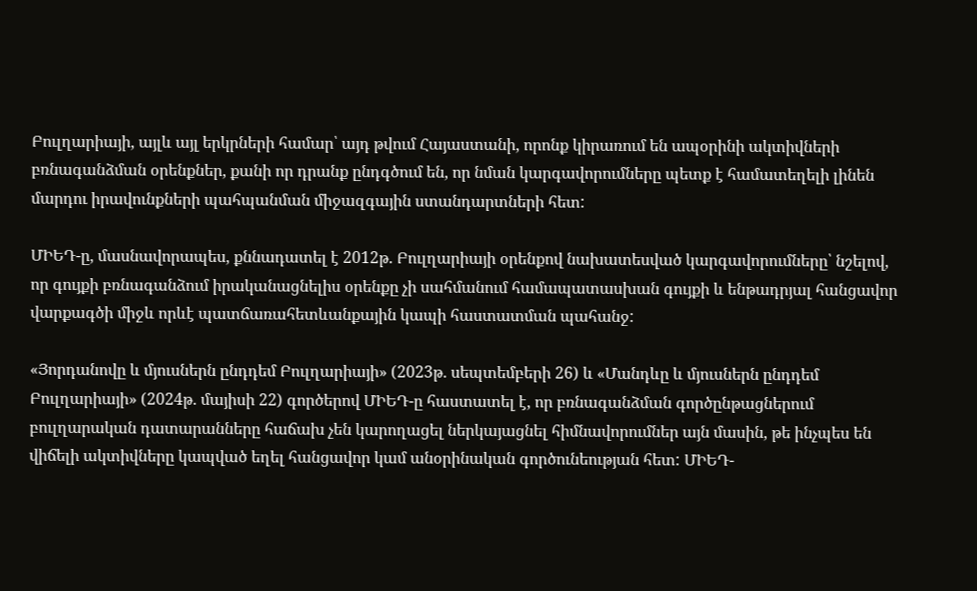Բուլղարիայի, այլև այլ երկրների համար՝ այդ թվում Հայաստանի, որոնք կիրառում են ապօրինի ակտիվների բռնագանձման օրենքներ, քանի որ դրանք ընդգծում են, որ նման կարգավորումները պետք է համատեղելի լինեն մարդու իրավունքների պահպանման միջազգային ստանդարտների հետ:

ՄԻԵԴ-ը, մասնավորապես, քննադատել է 2012թ. Բուլղարիայի օրենքով նախատեսված կարգավորումները՝ նշելով, որ գույքի բռնագանձում իրականացնելիս օրենքը չի սահմանում համապատասխան գույքի և ենթադրյալ հանցավոր վարքագծի միջև որևէ պատճառահետևանքային կապի հաստատման պահանջ:

«Յորդանովը և մյուսներն ընդդեմ Բուլղարիայի» (2023թ. սեպտեմբերի 26) և «Մանդևը և մյուսներն ընդդեմ Բուլղարիայի» (2024թ. մայիսի 22) գործերով ՄԻԵԴ-ը հաստատել է, որ բռնագանձման գործընթացներում բուլղարական դատարանները հաճախ չեն կարողացել ներկայացնել հիմնավորումներ այն մասին, թե ինչպես են վիճելի ակտիվները կապված եղել հանցավոր կամ անօրինական գործունեության հետ: ՄԻԵԴ-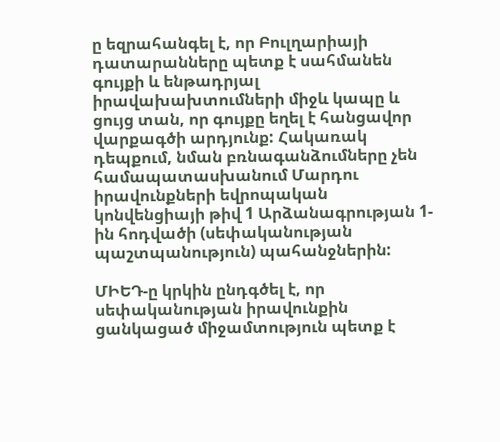ը եզրահանգել է, որ Բուլղարիայի դատարանները պետք է սահմանեն գույքի և ենթադրյալ իրավախախտումների միջև կապը և ցույց տան, որ գույքը եղել է հանցավոր վարքագծի արդյունք: Հակառակ դեպքում, նման բռնագանձումները չեն համապատասխանում Մարդու իրավունքների եվրոպական կոնվենցիայի թիվ 1 Արձանագրության 1-ին հոդվածի (սեփականության պաշտպանություն) պահանջներին:

ՄԻԵԴ-ը կրկին ընդգծել է, որ սեփականության իրավունքին ցանկացած միջամտություն պետք է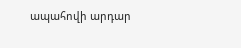ապահովի արդար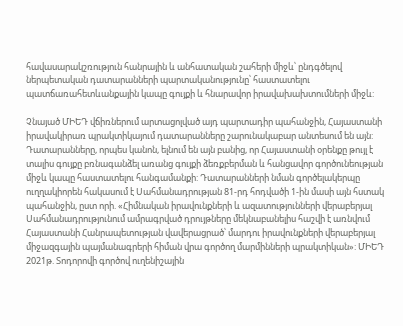հավասարակշռություն հանրային և անհատական շահերի միջև՝ ընդգծելով ներպետական դատարանների պարտականությունը՝ հաստատելու պատճառահետևանքային կապը գույքի և հնարավոր իրավախախտումների միջև:

Չնայած ՄԻԵԴ վճիռներում արտացոլված այդ պարտադիր պահանջին, Հայաստանի իրավակիրառ պրակտիկայում դատարանները շարունակաբար անտեսում են այն: Դատարանները, որպես կանոն, ելնում են այն բանից, որ Հայաստանի օրենքը թույլ է տալիս գույքը բռնագանձել առանց գույքի ձեռքբերման և հանցավոր գործունեության միջև կապը հաստատելու հանգամանքի: Դատարանների նման գործելակերպը ուղղակիորեն հակասում է Սահմանադրության 81-րդ հոդվածի 1-ին մասի այն հստակ պահանջին, ըստ որի. «Հիմնական իրավունքների և ազատությունների վերաբերյալ Սահմանադրությունում ամրագրված դրույթները մեկնաբանելիս հաշվի է առնվում Հայաստանի Հանրապետության վավերացրած՝ մարդու իրավունքների վերաբերյալ միջազգային պայմանագրերի հիման վրա գործող մարմինների պրակտիկան»: ՄԻԵԴ 2021թ. Տոդորովի գործով ուղենիշային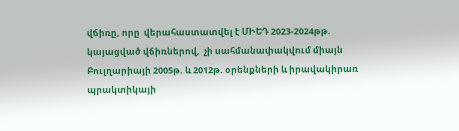վճիռը, որը  վերահաստատվել է ՄԻԵԴ 2023-2024թթ. կայացված վճիռներով,  չի սահմանափակվում միայն Բուլղարիայի 2005թ. և 2012թ. օրենքների և իրավակիրառ պրակտիկայի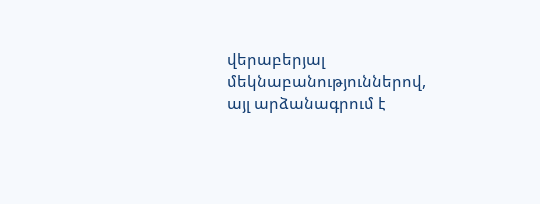վերաբերյալ մեկնաբանություններով, այլ արձանագրում է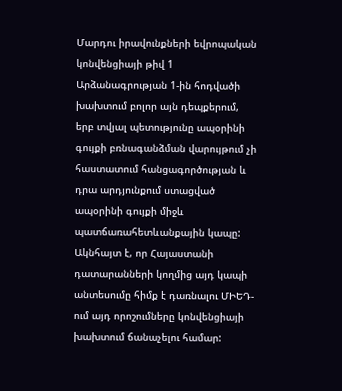Մարդու իրավունքների եվրոպական կոնվենցիայի թիվ 1 Արձանագրության 1-ին հոդվածի խախտում բոլոր այն դեպքերում, երբ տվյալ պետությունը ապօրինի գույքի բռնագանձման վարույթում չի հաստատում հանցագործության և դրա արդյունքում ստացված ապօրինի գույքի միջև պատճառահետևանքային կապը: Ակնհայտ է, որ Հայաստանի դատարանների կողմից այդ կապի անտեսումը հիմք է դառնալու ՄԻԵԴ-ում այդ որոշումները կոնվենցիայի խախտում ճանաչելու համար: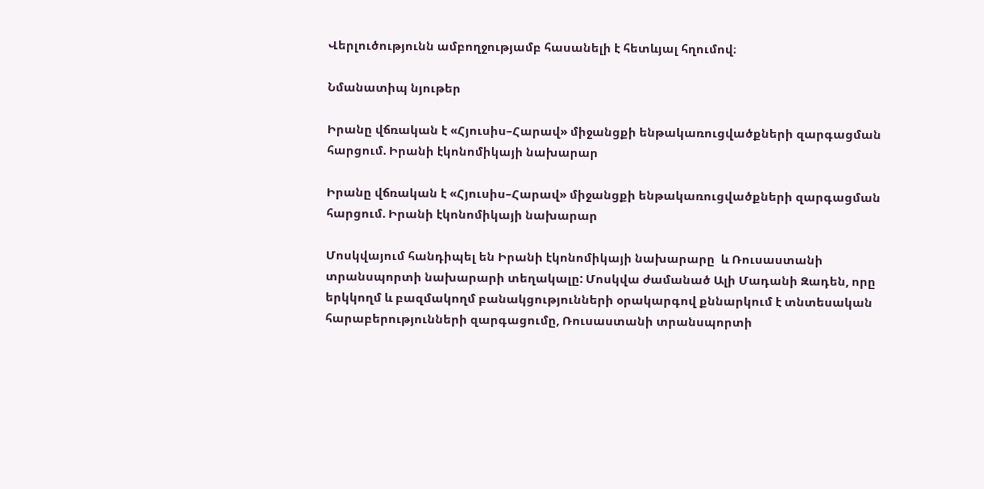Վերլուծությունն ամբողջությամբ հասանելի է հետևյալ հղումով։

Նմանատիպ նյութեր

Իրանը վճռական է «Հյուսիս–Հարավ» միջանցքի ենթակառուցվածքների զարգացման հարցում. Իրանի էկոնոմիկայի նախարար

Իրանը վճռական է «Հյուսիս–Հարավ» միջանցքի ենթակառուցվածքների զարգացման հարցում. Իրանի էկոնոմիկայի նախարար

Մոսկվայում հանդիպել են Իրանի էկոնոմիկայի նախարարը  և Ռուսաստանի տրանսպորտի նախարարի տեղակալը: Մոսկվա ժամանած Ալի Մադանի Զադեն, որը երկկողմ և բազմակողմ բանակցությունների օրակարգով քննարկում է տնտեսական հարաբերությունների զարգացումը, Ռուսաստանի տրանսպորտի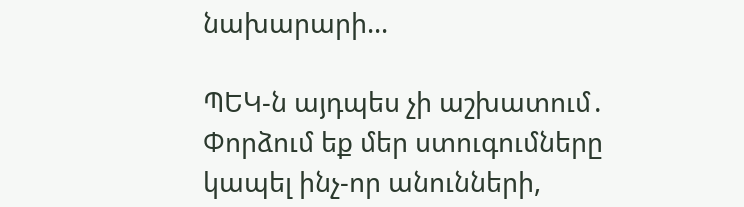նախարարի...

ՊԵԿ-ն այդպես չի աշխատում․ Փորձում եք մեր ստուգումները կապել ինչ-որ անունների,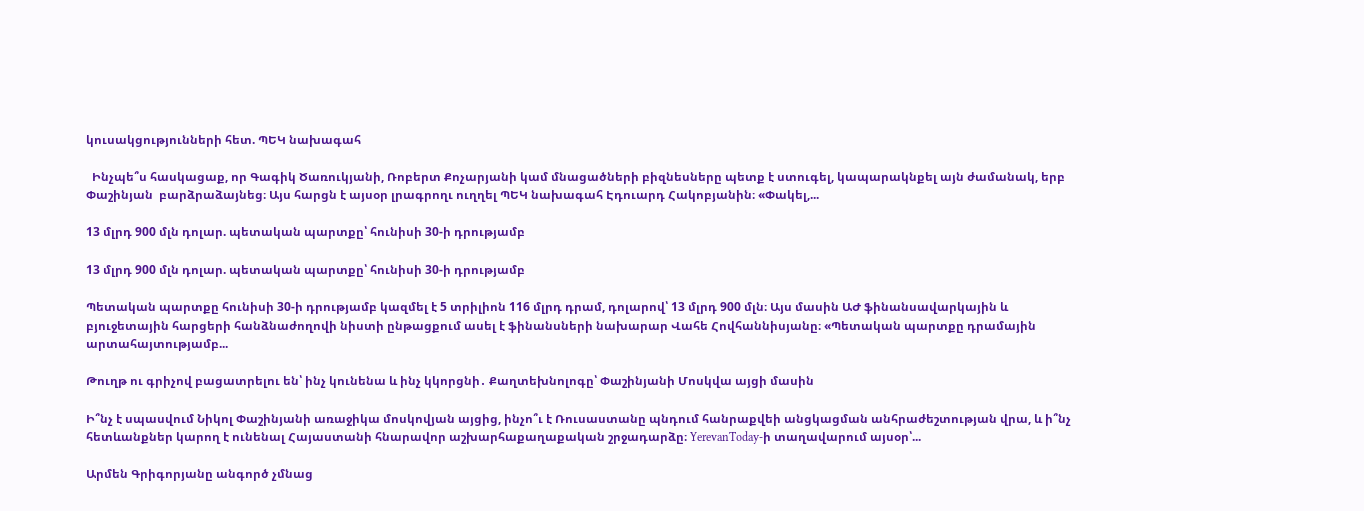կուսակցությունների հետ. ՊԵԿ նախագահ

  Ինչպե՞ս հասկացաք, որ Գագիկ Ծառուկյանի, Ռոբերտ Քոչարյանի կամ մնացածների բիզնեսները պետք է ստուգել, կապարակնքել այն ժամանակ, երբ Փաշինյան  բարձրաձայնեց։ Այս հարցն է այսօր լրագրողւ ուղղել ՊԵԿ նախագահ Էդուարդ Հակոբյանին։ «Փակել,...

13 մլրդ 900 մլն դոլար. պետական պարտքը՝ հունիսի 30-ի դրությամբ

13 մլրդ 900 մլն դոլար. պետական պարտքը՝ հունիսի 30-ի դրությամբ

Պետական պարտքը հունիսի 30-ի դրությամբ կազմել է 5 տրիլիոն 116 մլրդ դրամ, դոլարով՝ 13 մլրդ 900 մլն։ Այս մասին ԱԺ ֆինանսավարկային և բյուջետային հարցերի հանձնաժողովի նիստի ընթացքում ասել է ֆինանսների նախարար Վահե Հովհաննիսյանը։ «Պետական պարտքը դրամային արտահայտությամբ...

Թուղթ ու գրիչով բացատրելու են՝ ինչ կունենա և ինչ կկորցնի․ Քաղտեխնոլոգը՝ Փաշինյանի Մոսկվա այցի մասին

Ի՞նչ է սպասվում Նիկոլ Փաշինյանի առաջիկա մոսկովյան այցից, ինչո՞ւ է Ռուսաստանը պնդում հանրաքվեի անցկացման անհրաժեշտության վրա, և ի՞նչ հետևանքներ կարող է ունենալ Հայաստանի հնարավոր աշխարհաքաղաքական շրջադարձը։ YerevanToday-ի տաղավարում այսօր՝...

Արմեն Գրիգորյանը անգործ չմնաց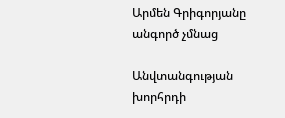Արմեն Գրիգորյանը անգործ չմնաց

Անվտանգության խորհրդի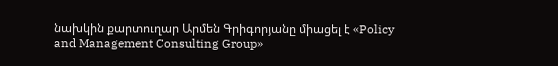նախկին քարտուղար Արմեն Գրիգորյանը միացել է «Policy and Management Consulting Group»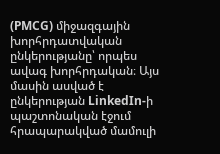(PMCG) միջազգային խորհրդատվական ընկերությանը՝ որպես ավագ խորհրդական։ Այս մասին ասված է ընկերության LinkedIn-ի պաշտոնական էջում հրապարակված մամուլի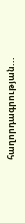հաղորդագրության...